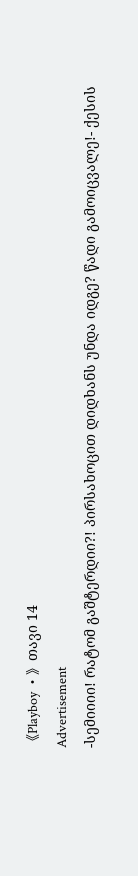《Playboy •》თავი 14
Advertisement
-სემიიიი! რატომ გაშტერდიი?! პირსახოცით დიდხანს უნდა იდგე? წადი გამოიცვალე!- ქესის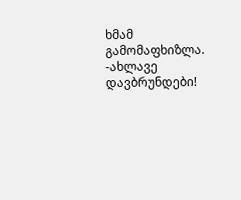ხმამ გამომაფხიზლა.
-ახლავე დავბრუნდები!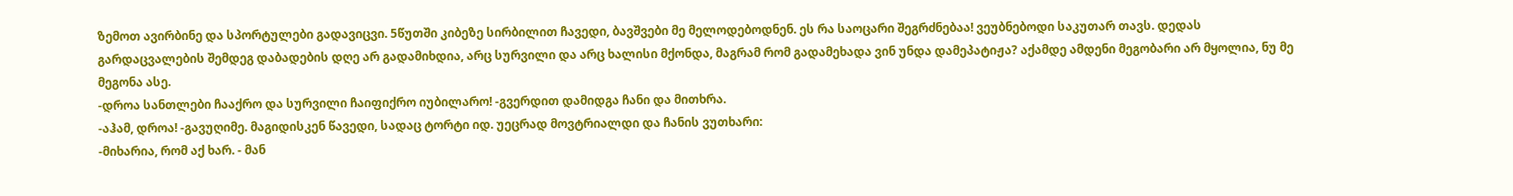ზემოთ ავირბინე და სპორტულები გადავიცვი. 5წუთში კიბეზე სირბილით ჩავედი, ბავშვები მე მელოდებოდნენ. ეს რა საოცარი შეგრძნებაა! ვეუბნებოდი საკუთარ თავს. დედას გარდაცვალების შემდეგ დაბადების დღე არ გადამიხდია, არც სურვილი და არც ხალისი მქონდა, მაგრამ რომ გადამეხადა ვინ უნდა დამეპატიჟა? აქამდე ამდენი მეგობარი არ მყოლია, ნუ მე მეგონა ასე.
-დროა სანთლები ჩააქრო და სურვილი ჩაიფიქრო იუბილარო! -გვერდით დამიდგა ჩანი და მითხრა.
-აჰამ, დროა! -გავუღიმე. მაგიდისკენ წავედი, სადაც ტორტი იდ. უეცრად მოვტრიალდი და ჩანის ვუთხარი:
-მიხარია, რომ აქ ხარ. - მან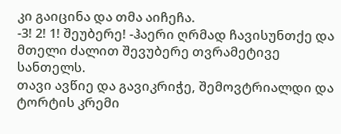კი გაიცინა და თმა აიჩეჩა.
-3! 2! 1! შეუბერე! -ჰაერი ღრმად ჩავისუნთქე და მთელი ძალით შევუბერე თვრამეტივე სანთელს.
თავი ავწიე და გავიკრიჭე, შემოვტრიალდი და ტორტის კრემი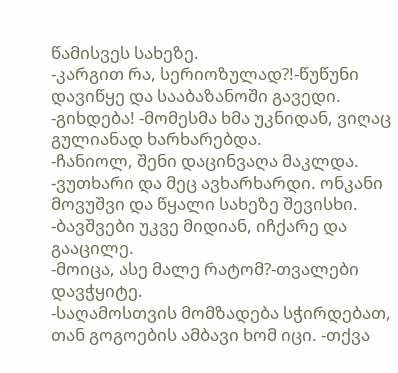წამისვეს სახეზე.
-კარგით რა, სერიოზულად?!-წუწუნი დავიწყე და სააბაზანოში გავედი.
-გიხდება! -მომესმა ხმა უკნიდან, ვიღაც გულიანად ხარხარებდა.
-ჩანიოლ, შენი დაცინვაღა მაკლდა. -ვუთხარი და მეც ავხარხარდი. ონკანი მოვუშვი და წყალი სახეზე შევისხი.
-ბავშვები უკვე მიდიან, იჩქარე და გააცილე.
-მოიცა, ასე მალე რატომ?-თვალები დავჭყიტე.
-საღამოსთვის მომზადება სჭირდებათ, თან გოგოების ამბავი ხომ იცი. -თქვა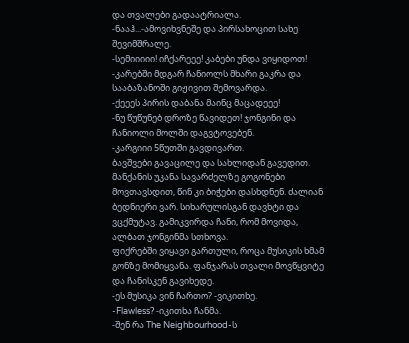და თვალები გადაატრიალა.
-ნააჰ...-ამოვიხვნეშე და პირსახოცით სახე შევიმშრალე.
-სემიიიიი! იჩქარეეე! კაბები უნდა ვიყიდოთ! -კარებში მდგარ ჩანიოლს მხარი გაკრა და სააბაზანოში გიჟივით შემოვარდა.
-ქეეეს პირის დაბანა მაინც მაცადეეე!
-ნუ წუწუნებ დროზე წავიდეთ! ჯონგინი და ჩანიოლი მოლში დაგვტოვებენ.
-კარგიიი 5წუთში გავდივართ.
ბავშვები გავაცილე და სახლიდან გავედით. მანქანის უკანა სავარძელზე გოგონები მოვთავსდით, წინ კი ბიჭები დასხდნენ. ძალიან ბედნიერი ვარ. სიხარულისგან დავხტი და ვცქმუტავ. გამიკვირდა ჩანი, რომ მოვიდა, ალბათ ჯონგინმა სთხოვა.
ფიქრებში ვიყავი გართული, როცა მუსიკის ხმამ გონზე მომიყვანა. ფანჯარას თვალი მოვწყვიტე და ჩანისკენ გავიხედე.
-ეს მუსიკა ვინ ჩართო? -ვიკითხე.
-Flawless? -იკითხა ჩანმა.
-შენ რა The Neighbourhood-ს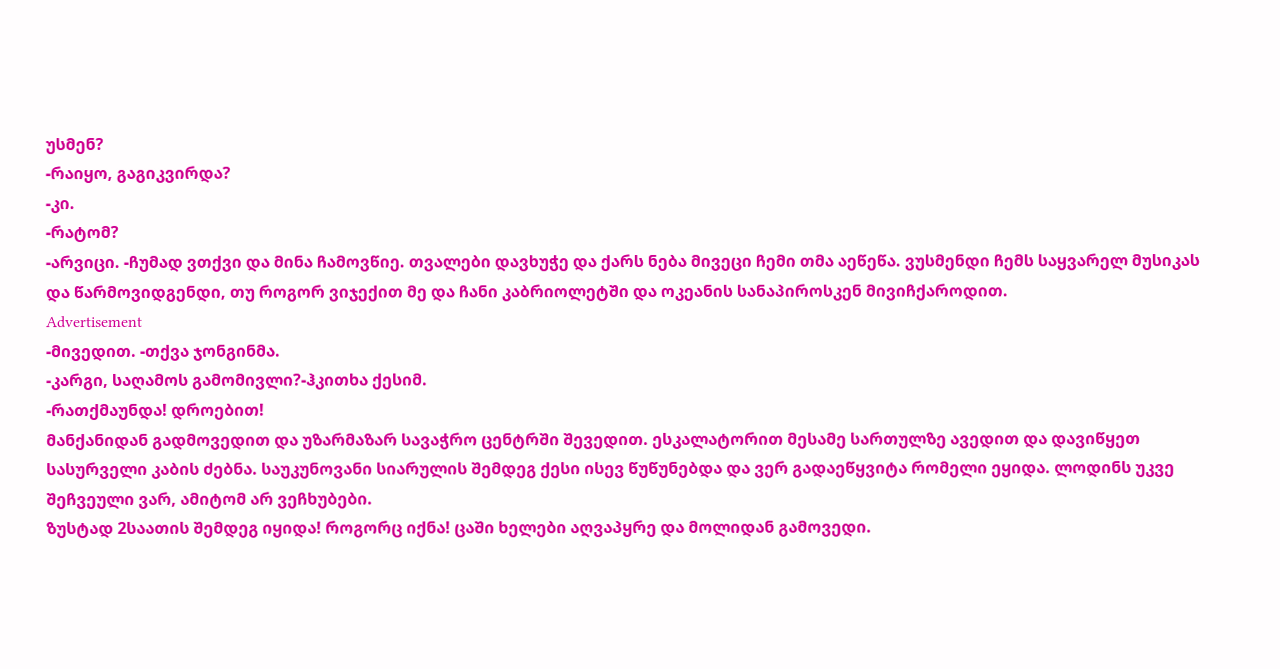უსმენ?
-რაიყო, გაგიკვირდა?
-კი.
-რატომ?
-არვიცი. -ჩუმად ვთქვი და მინა ჩამოვწიე. თვალები დავხუჭე და ქარს ნება მივეცი ჩემი თმა აეწეწა. ვუსმენდი ჩემს საყვარელ მუსიკას და წარმოვიდგენდი, თუ როგორ ვიჯექით მე და ჩანი კაბრიოლეტში და ოკეანის სანაპიროსკენ მივიჩქაროდით.
Advertisement
-მივედით. -თქვა ჯონგინმა.
-კარგი, საღამოს გამომივლი?-ჰკითხა ქესიმ.
-რათქმაუნდა! დროებით!
მანქანიდან გადმოვედით და უზარმაზარ სავაჭრო ცენტრში შევედით. ესკალატორით მესამე სართულზე ავედით და დავიწყეთ სასურველი კაბის ძებნა. საუკუნოვანი სიარულის შემდეგ ქესი ისევ წუწუნებდა და ვერ გადაეწყვიტა რომელი ეყიდა. ლოდინს უკვე შეჩვეული ვარ, ამიტომ არ ვეჩხუბები.
ზუსტად 2საათის შემდეგ იყიდა! როგორც იქნა! ცაში ხელები აღვაპყრე და მოლიდან გამოვედი.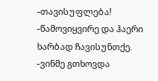-თავისუფლება! -წამოვიყვირე და ჰაერი ხარბად ჩავისუნთქე.
-ვინმე გთხოვდა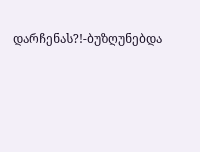დარჩენას?!-ბუზღუნებდა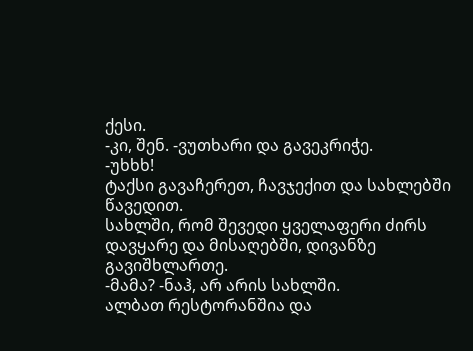ქესი.
-კი, შენ. -ვუთხარი და გავეკრიჭე.
-უხხხ!
ტაქსი გავაჩერეთ, ჩავჯექით და სახლებში წავედით.
სახლში, რომ შევედი ყველაფერი ძირს დავყარე და მისაღებში, დივანზე გავიშხლართე.
-მამა? -ნაჰ, არ არის სახლში.
ალბათ რესტორანშია და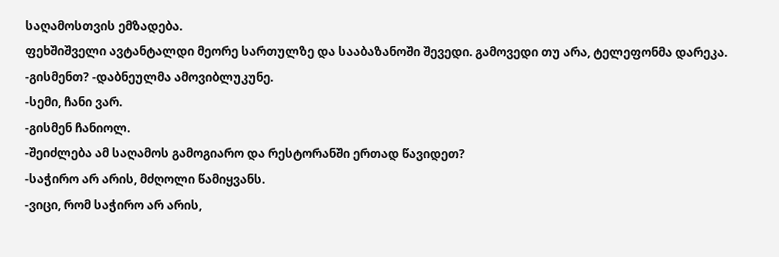საღამოსთვის ემზადება.
ფეხშიშველი ავტანტალდი მეორე სართულზე და სააბაზანოში შევედი. გამოვედი თუ არა, ტელეფონმა დარეკა.
-გისმენთ? -დაბნეულმა ამოვიბლუკუნე.
-სემი, ჩანი ვარ.
-გისმენ ჩანიოლ.
-შეიძლება ამ საღამოს გამოგიარო და რესტორანში ერთად წავიდეთ?
-საჭირო არ არის, მძღოლი წამიყვანს.
-ვიცი, რომ საჭირო არ არის,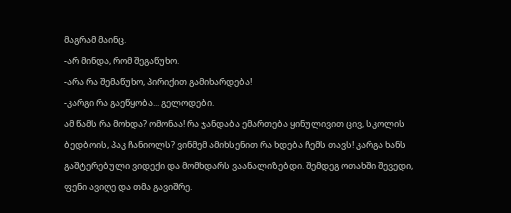მაგრამ მაინც.
-არ მინდა, რომ შეგაწუხო.
-არა რა შემაწუხო, პირიქით გამიხარდება!
-კარგი რა გაეწყობა... გელოდები.
ამ წამს რა მოხდა? ომონაა! რა ჯანდაბა ემართება ყინულივით ცივ, სკოლის ბედბოის, პაკ ჩანიოლს? ვინმემ ამიხსენით რა ხდება ჩემს თავს! კარგა ხანს გაშტერებული ვიდექი და მომხდარს ვაანალიზებდი. შემდეგ ოთახში შევედი, ფენი ავიღე და თმა გავიშრე.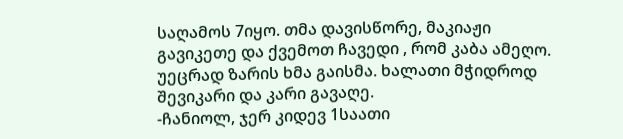საღამოს 7იყო. თმა დავისწორე, მაკიაჟი გავიკეთე და ქვემოთ ჩავედი , რომ კაბა ამეღო. უეცრად ზარის ხმა გაისმა. ხალათი მჭიდროდ შევიკარი და კარი გავაღე.
-ჩანიოლ, ჯერ კიდევ 1საათი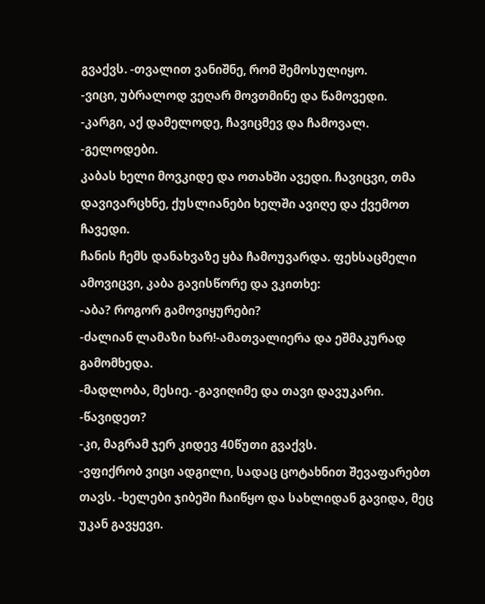გვაქვს. -თვალით ვანიშნე, რომ შემოსულიყო.
-ვიცი, უბრალოდ ვეღარ მოვთმინე და წამოვედი.
-კარგი, აქ დამელოდე, ჩავიცმევ და ჩამოვალ.
-გელოდები.
კაბას ხელი მოვკიდე და ოთახში ავედი. ჩავიცვი, თმა დავივარცხნე, ქუსლიანები ხელში ავიღე და ქვემოთ ჩავედი.
ჩანის ჩემს დანახვაზე ყბა ჩამოუვარდა. ფეხსაცმელი ამოვიცვი, კაბა გავისწორე და ვკითხე:
-აბა? როგორ გამოვიყურები?
-ძალიან ლამაზი ხარ!-ამათვალიერა და ეშმაკურად გამომხედა.
-მადლობა, მესიე. -გავიღიმე და თავი დავუკარი.
-წავიდეთ?
-კი, მაგრამ ჯერ კიდევ 40წუთი გვაქვს.
-ვფიქრობ ვიცი ადგილი, სადაც ცოტახნით შევაფარებთ თავს. -ხელები ჯიბეში ჩაიწყო და სახლიდან გავიდა, მეც უკან გავყევი.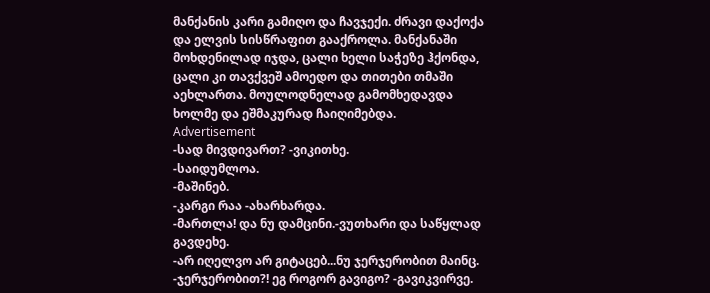მანქანის კარი გამიღო და ჩავჯექი. ძრავი დაქოქა და ელვის სისწრაფით გააქროლა. მანქანაში მოხდენილად იჯდა, ცალი ხელი საჭეზე ჰქონდა, ცალი კი თავქვეშ ამოედო და თითები თმაში აეხლართა. მოულოდნელად გამომხედავდა ხოლმე და ეშმაკურად ჩაიღიმებდა.
Advertisement
-სად მივდივართ? -ვიკითხე.
-საიდუმლოა.
-მაშინებ.
-კარგი რაა -ახარხარდა.
-მართლა! და ნუ დამცინი.-ვუთხარი და საწყლად გავდეხე.
-არ იღელვო არ გიტაცებ...ნუ ჯერჯერობით მაინც.
-ჯერჯერობით?! ეგ როგორ გავიგო? -გავიკვირვე.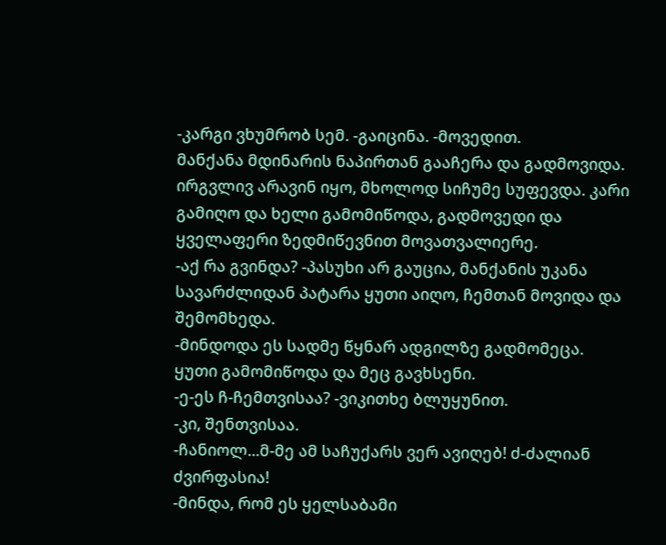-კარგი ვხუმრობ სემ. -გაიცინა. -მოვედით.
მანქანა მდინარის ნაპირთან გააჩერა და გადმოვიდა. ირგვლივ არავინ იყო, მხოლოდ სიჩუმე სუფევდა. კარი გამიღო და ხელი გამომიწოდა, გადმოვედი და ყველაფერი ზედმიწევნით მოვათვალიერე.
-აქ რა გვინდა? -პასუხი არ გაუცია, მანქანის უკანა სავარძლიდან პატარა ყუთი აიღო, ჩემთან მოვიდა და შემომხედა.
-მინდოდა ეს სადმე წყნარ ადგილზე გადმომეცა.
ყუთი გამომიწოდა და მეც გავხსენი.
-ე-ეს ჩ-ჩემთვისაა? -ვიკითხე ბლუყუნით.
-კი, შენთვისაა.
-ჩანიოლ...მ-მე ამ საჩუქარს ვერ ავიღებ! ძ-ძალიან ძვირფასია!
-მინდა, რომ ეს ყელსაბამი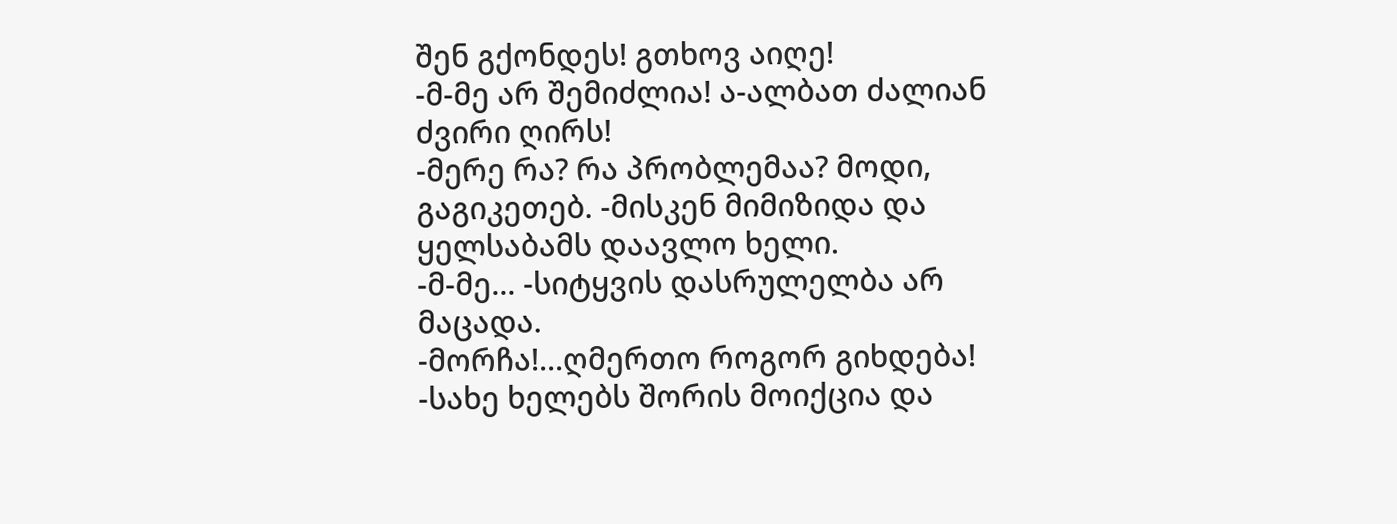შენ გქონდეს! გთხოვ აიღე!
-მ-მე არ შემიძლია! ა-ალბათ ძალიან ძვირი ღირს!
-მერე რა? რა პრობლემაა? მოდი, გაგიკეთებ. -მისკენ მიმიზიდა და ყელსაბამს დაავლო ხელი.
-მ-მე... -სიტყვის დასრულელბა არ მაცადა.
-მორჩა!...ღმერთო როგორ გიხდება! -სახე ხელებს შორის მოიქცია და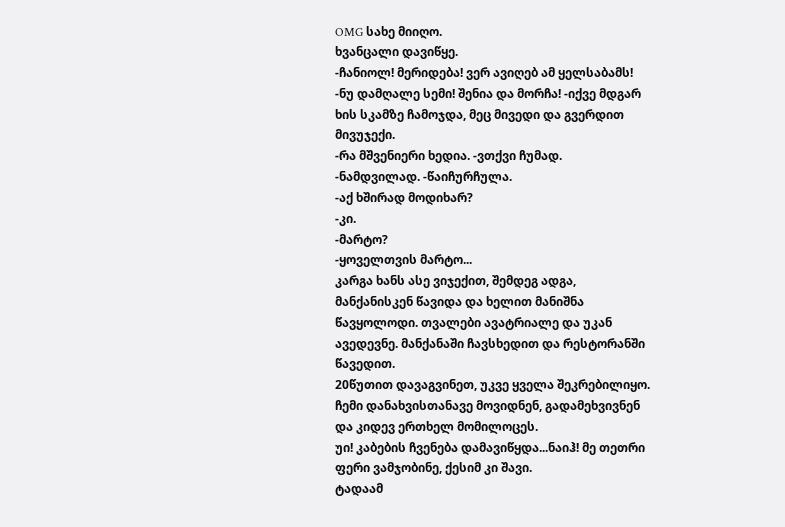OMG სახე მიიღო.
ხვანცალი დავიწყე.
-ჩანიოლ! მერიდება! ვერ ავიღებ ამ ყელსაბამს!
-ნუ დამღალე სემი! შენია და მორჩა! -იქვე მდგარ ხის სკამზე ჩამოჯდა, მეც მივედი და გვერდით მივუჯექი.
-რა მშვენიერი ხედია. -ვთქვი ჩუმად.
-ნამდვილად. -წაიჩურჩულა.
-აქ ხშირად მოდიხარ?
-კი.
-მარტო?
-ყოველთვის მარტო...
კარგა ხანს ასე ვიჯექით, შემდეგ ადგა, მანქანისკენ წავიდა და ხელით მანიშნა წავყოლოდი. თვალები ავატრიალე და უკან ავედევნე. მანქანაში ჩავსხედით და რესტორანში წავედით.
20წუთით დავაგვინეთ, უკვე ყველა შეკრებილიყო. ჩემი დანახვისთანავე მოვიდნენ, გადამეხვივნენ და კიდევ ერთხელ მომილოცეს.
უი! კაბების ჩვენება დამავიწყდა...ნაიჰ! მე თეთრი ფერი ვამჯობინე, ქესიმ კი შავი.
ტადაამ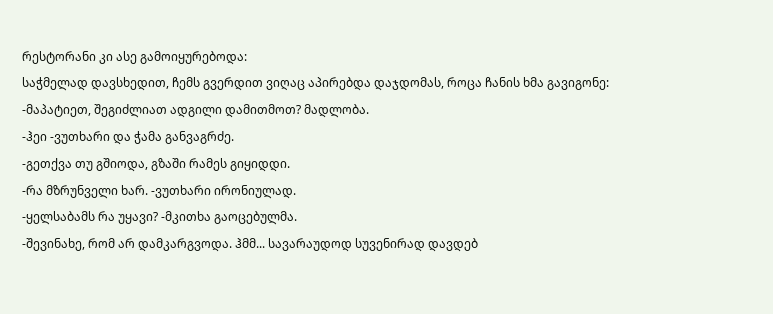რესტორანი კი ასე გამოიყურებოდა:
საჭმელად დავსხედით, ჩემს გვერდით ვიღაც აპირებდა დაჯდომას, როცა ჩანის ხმა გავიგონე:
-მაპატიეთ, შეგიძლიათ ადგილი დამითმოთ? მადლობა.
-ჰეი -ვუთხარი და ჭამა განვაგრძე.
-გეთქვა თუ გშიოდა, გზაში რამეს გიყიდდი.
-რა მზრუნველი ხარ. -ვუთხარი ირონიულად.
-ყელსაბამს რა უყავი? -მკითხა გაოცებულმა.
-შევინახე, რომ არ დამკარგვოდა. ჰმმ... სავარაუდოდ სუვენირად დავდებ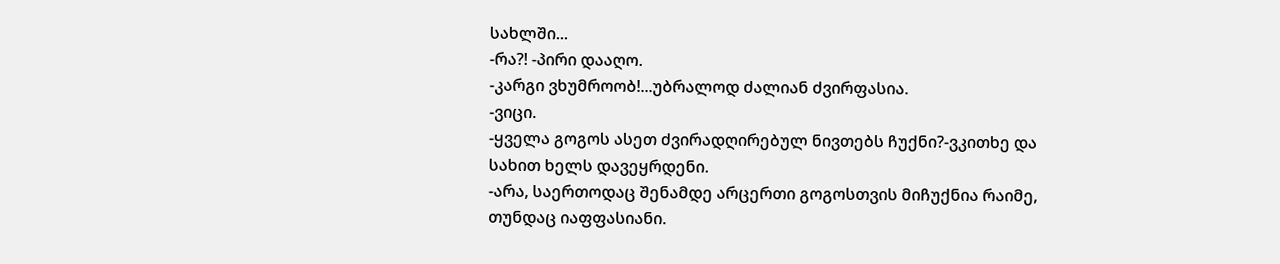სახლში...
-რა?! -პირი დააღო.
-კარგი ვხუმროობ!...უბრალოდ ძალიან ძვირფასია.
-ვიცი.
-ყველა გოგოს ასეთ ძვირადღირებულ ნივთებს ჩუქნი?-ვკითხე და სახით ხელს დავეყრდენი.
-არა, საერთოდაც შენამდე არცერთი გოგოსთვის მიჩუქნია რაიმე, თუნდაც იაფფასიანი.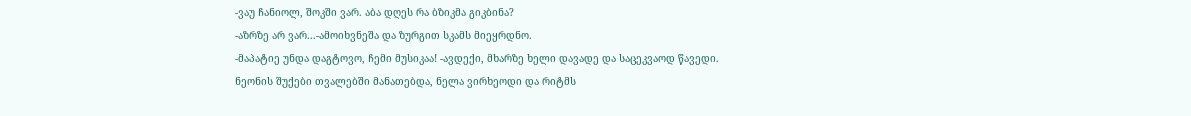-ვაუ ჩანიოლ, შოკში ვარ. აბა დღეს რა ბზიკმა გიკბინა?
-აზრზე არ ვარ...-ამოიხვნეშა და ზურგით სკამს მიეყრდნო.
-მაპატიე უნდა დაგტოვო, ჩემი მუსიკაა! -ავდექი, მხარზე ხელი დავადე და საცეკვაოდ წავედი.
ნეონის შუქები თვალებში მანათებდა, ნელა ვირხეოდი და რიტმს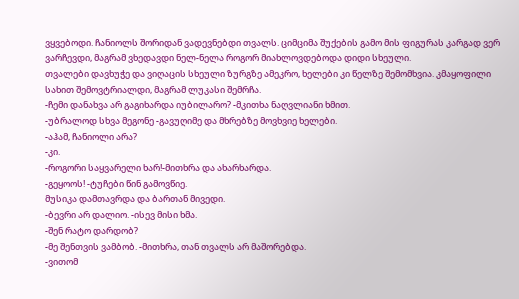ვყვებოდი. ჩანიოლს შორიდან ვადევნებდი თვალს. ციმციმა შუქების გამო მის ფიგურას კარგად ვერ ვარჩევდი, მაგრამ ვხედავდი ნელ-ნელა როგორ მიახლოვდებოდა დიდი სხეული.
თვალები დავხუჭე და ვიღაცის სხეული ზურგზე ამეკრო, ხელები კი წელზე შემომხვია. კმაყოფილი სახით შემოვტრიალდი, მაგრამ ლუკასი შემრჩა.
-ჩემი დანახვა არ გაგიხარდა იუბილარო? -მკითხა ნაღვლიანი ხმით.
-უბრალოდ სხვა მეგონე -გავუღიმე და მხრებზე მოვხვიე ხელები.
-აჰამ, ჩანიოლი არა?
-კი.
-როგორი საყვარელი ხარ!-მითხრა და ახარხარდა.
-გეყოოს! -ტუჩები წინ გამოვწიე.
მუსიკა დამთავრდა და ბართან მივედი.
-ბევრი არ დალიო. -ისევ მისი ხმა.
-შენ რატო დარდობ?
-მე შენთვის ვამბობ. -მითხრა, თან თვალს არ მაშორებდა.
-ვითომ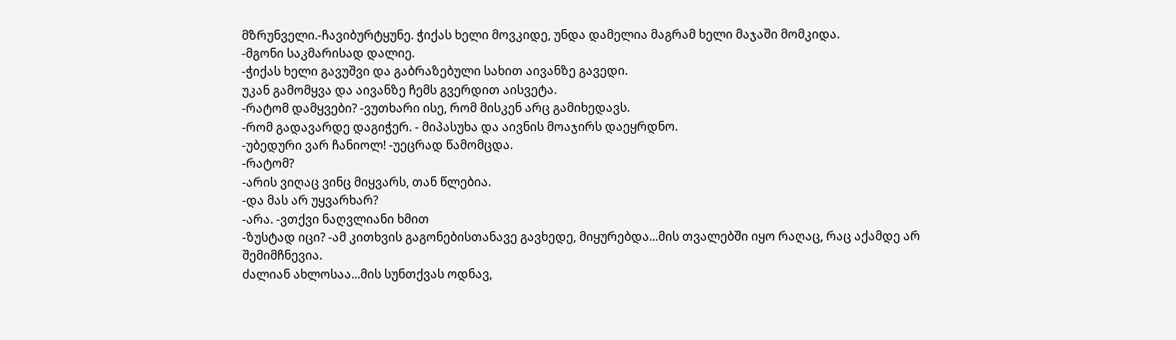მზრუნველი.-ჩავიბურტყუნე. ჭიქას ხელი მოვკიდე, უნდა დამელია მაგრამ ხელი მაჯაში მომკიდა.
-მგონი საკმარისად დალიე.
-ჭიქას ხელი გავუშვი და გაბრაზებული სახით აივანზე გავედი.
უკან გამომყვა და აივანზე ჩემს გვერდით აისვეტა.
-რატომ დამყვები? -ვუთხარი ისე, რომ მისკენ არც გამიხედავს.
-რომ გადავარდე დაგიჭერ. - მიპასუხა და აივნის მოაჯირს დაეყრდნო.
-უბედური ვარ ჩანიოლ! -უეცრად წამომცდა.
-რატომ?
-არის ვიღაც ვინც მიყვარს, თან წლებია.
-და მას არ უყვარხარ?
-არა. -ვთქვი ნაღვლიანი ხმით
-ზუსტად იცი? -ამ კითხვის გაგონებისთანავე გავხედე, მიყურებდა...მის თვალებში იყო რაღაც, რაც აქამდე არ შემიმჩნევია.
ძალიან ახლოსაა...მის სუნთქვას ოდნავ,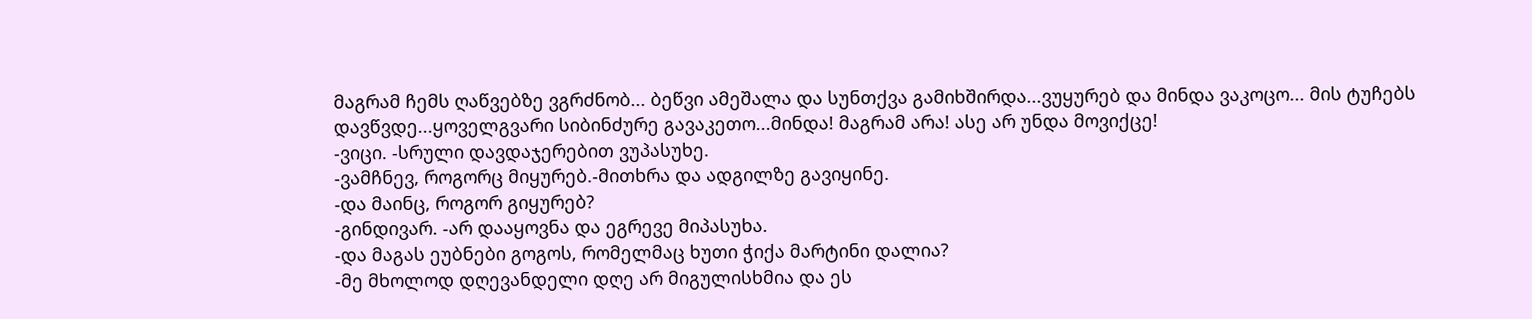მაგრამ ჩემს ღაწვებზე ვგრძნობ... ბეწვი ამეშალა და სუნთქვა გამიხშირდა...ვუყურებ და მინდა ვაკოცო... მის ტუჩებს დავწვდე...ყოველგვარი სიბინძურე გავაკეთო...მინდა! მაგრამ არა! ასე არ უნდა მოვიქცე!
-ვიცი. -სრული დავდაჯერებით ვუპასუხე.
-ვამჩნევ, როგორც მიყურებ.-მითხრა და ადგილზე გავიყინე.
-და მაინც, როგორ გიყურებ?
-გინდივარ. -არ დააყოვნა და ეგრევე მიპასუხა.
-და მაგას ეუბნები გოგოს, რომელმაც ხუთი ჭიქა მარტინი დალია?
-მე მხოლოდ დღევანდელი დღე არ მიგულისხმია და ეს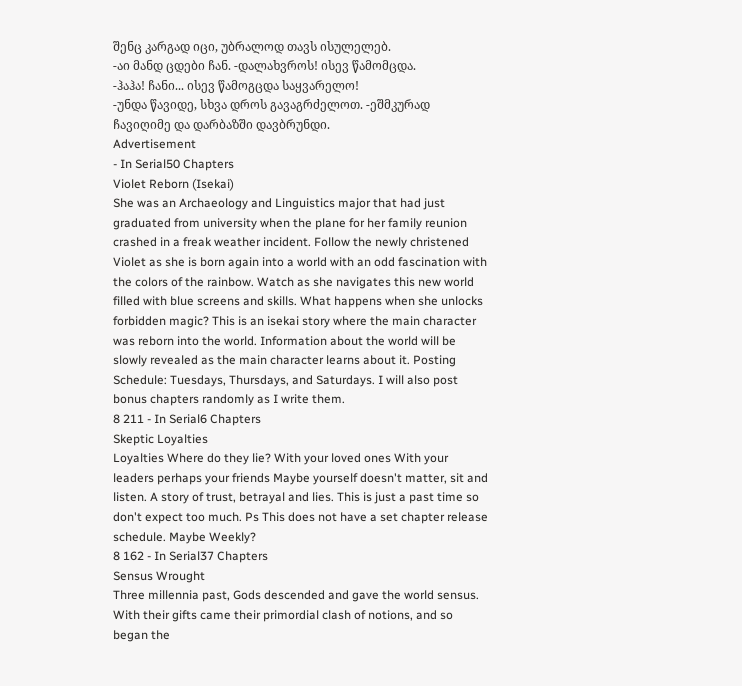შენც კარგად იცი, უბრალოდ თავს ისულელებ.
-აი მანდ ცდები ჩან. -დალახვროს! ისევ წამომცდა.
-ჰაჰა! ჩანი... ისევ წამოგცდა საყვარელო!
-უნდა წავიდე, სხვა დროს გავაგრძელოთ. -ეშმკურად ჩავიღიმე და დარბაზში დავბრუნდი.
Advertisement
- In Serial50 Chapters
Violet Reborn (Isekai)
She was an Archaeology and Linguistics major that had just graduated from university when the plane for her family reunion crashed in a freak weather incident. Follow the newly christened Violet as she is born again into a world with an odd fascination with the colors of the rainbow. Watch as she navigates this new world filled with blue screens and skills. What happens when she unlocks forbidden magic? This is an isekai story where the main character was reborn into the world. Information about the world will be slowly revealed as the main character learns about it. Posting Schedule: Tuesdays, Thursdays, and Saturdays. I will also post bonus chapters randomly as I write them.
8 211 - In Serial6 Chapters
Skeptic Loyalties
Loyalties Where do they lie? With your loved ones With your leaders perhaps your friends Maybe yourself doesn't matter, sit and listen. A story of trust, betrayal and lies. This is just a past time so don't expect too much. Ps This does not have a set chapter release schedule. Maybe Weekly?
8 162 - In Serial37 Chapters
Sensus Wrought
Three millennia past, Gods descended and gave the world sensus. With their gifts came their primordial clash of notions, and so began the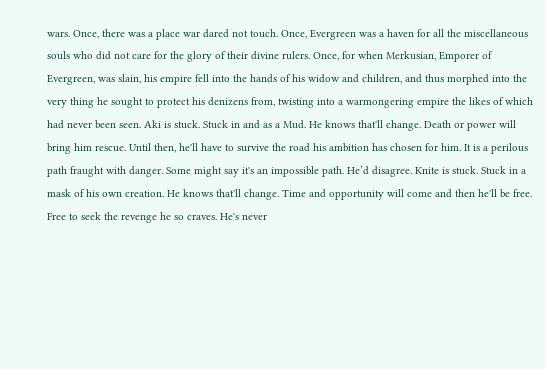wars. Once, there was a place war dared not touch. Once, Evergreen was a haven for all the miscellaneous souls who did not care for the glory of their divine rulers. Once, for when Merkusian, Emporer of Evergreen, was slain, his empire fell into the hands of his widow and children, and thus morphed into the very thing he sought to protect his denizens from, twisting into a warmongering empire the likes of which had never been seen. Aki is stuck. Stuck in and as a Mud. He knows that'll change. Death or power will bring him rescue. Until then, he'll have to survive the road his ambition has chosen for him. It is a perilous path fraught with danger. Some might say it's an impossible path. He’d disagree. Knite is stuck. Stuck in a mask of his own creation. He knows that'll change. Time and opportunity will come and then he'll be free. Free to seek the revenge he so craves. He's never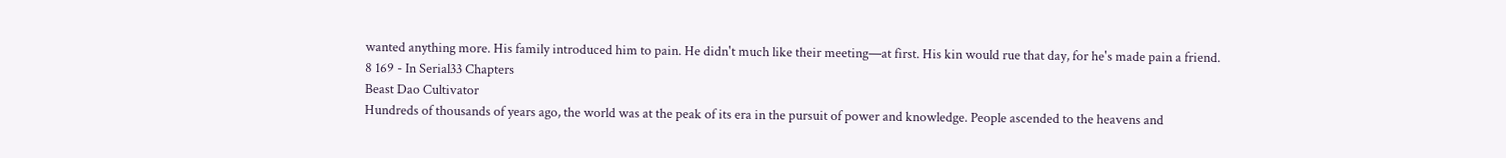wanted anything more. His family introduced him to pain. He didn't much like their meeting—at first. His kin would rue that day, for he's made pain a friend.
8 169 - In Serial33 Chapters
Beast Dao Cultivator
Hundreds of thousands of years ago, the world was at the peak of its era in the pursuit of power and knowledge. People ascended to the heavens and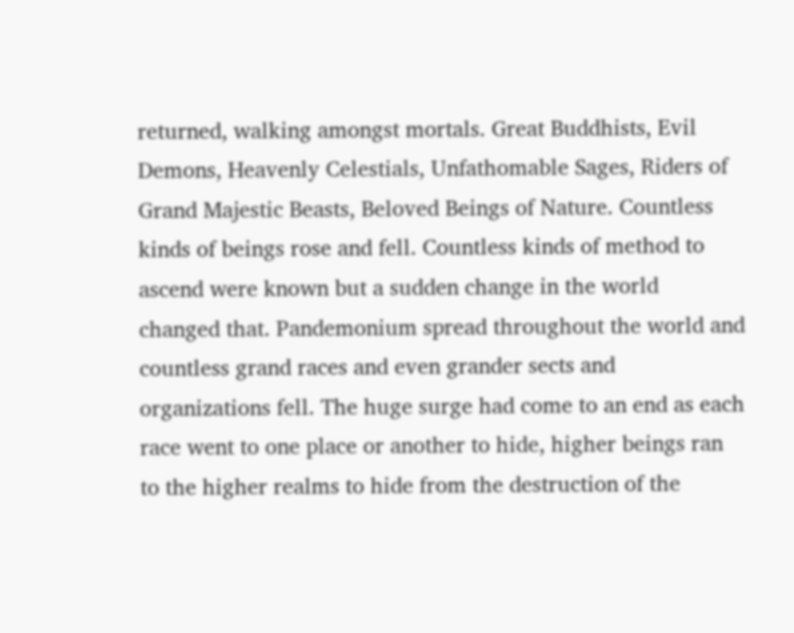returned, walking amongst mortals. Great Buddhists, Evil Demons, Heavenly Celestials, Unfathomable Sages, Riders of Grand Majestic Beasts, Beloved Beings of Nature. Countless kinds of beings rose and fell. Countless kinds of method to ascend were known but a sudden change in the world changed that. Pandemonium spread throughout the world and countless grand races and even grander sects and organizations fell. The huge surge had come to an end as each race went to one place or another to hide, higher beings ran to the higher realms to hide from the destruction of the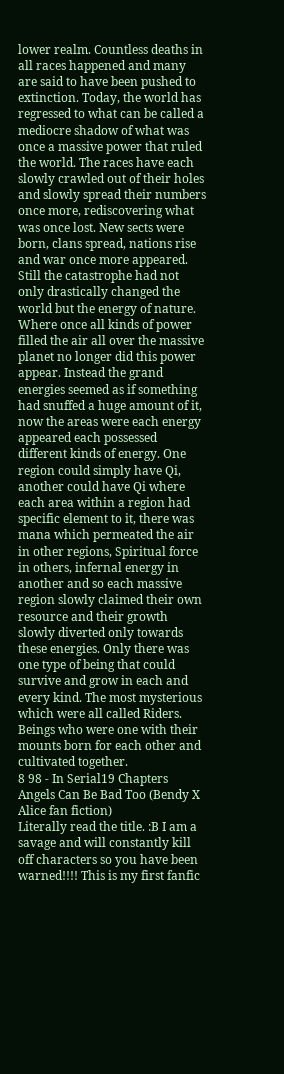lower realm. Countless deaths in all races happened and many are said to have been pushed to extinction. Today, the world has regressed to what can be called a mediocre shadow of what was once a massive power that ruled the world. The races have each slowly crawled out of their holes and slowly spread their numbers once more, rediscovering what was once lost. New sects were born, clans spread, nations rise and war once more appeared. Still the catastrophe had not only drastically changed the world but the energy of nature. Where once all kinds of power filled the air all over the massive planet no longer did this power appear. Instead the grand energies seemed as if something had snuffed a huge amount of it, now the areas were each energy appeared each possessed different kinds of energy. One region could simply have Qi, another could have Qi where each area within a region had specific element to it, there was mana which permeated the air in other regions, Spiritual force in others, infernal energy in another and so each massive region slowly claimed their own resource and their growth slowly diverted only towards these energies. Only there was one type of being that could survive and grow in each and every kind. The most mysterious which were all called Riders. Beings who were one with their mounts born for each other and cultivated together.
8 98 - In Serial19 Chapters
Angels Can Be Bad Too (Bendy X Alice fan fiction)
Literally read the title. :B I am a savage and will constantly kill off characters so you have been warned!!!! This is my first fanfic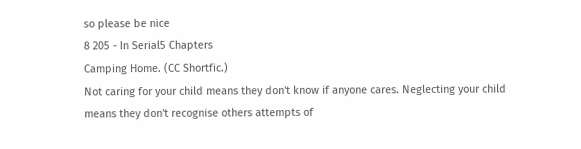so please be nice
8 205 - In Serial5 Chapters
Camping Home. (CC Shortfic.)
Not caring for your child means they don't know if anyone cares. Neglecting your child means they don't recognise others attempts of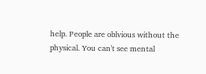help. People are oblvious without the physical. You can't see mental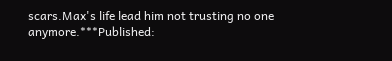scars.Max's life lead him not trusting no one anymore.***Published: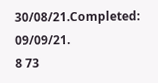30/08/21.Completed: 09/09/21.
8 73